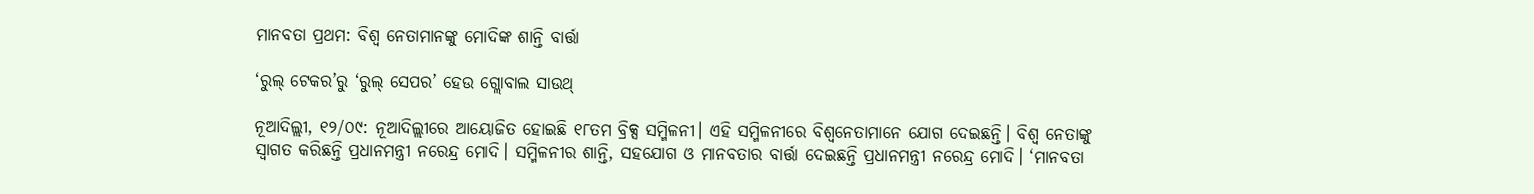ମାନବତା ପ୍ରଥମ: ବିଶ୍ୱ ନେତାମାନଙ୍କୁ ମୋଦିଙ୍କ ଶାନ୍ତି ବାର୍ତ୍ତା

‘ରୁଲ୍ ଟେକର’ରୁ ‘ରୁଲ୍ ସେପର’ ହେଉ ଗ୍ଲୋବାଲ ସାଉଥ୍‌

ନୂଆଦିଲ୍ଲୀ, ୧୨/୦୯: ନୂଆଦିଲ୍ଲୀରେ ଆୟୋଜିତ ହୋଇଛି ୧୮ତମ ବ୍ରିକ୍ସ ସମ୍ମିଳନୀ। ଏହି ସମ୍ମିଳନୀରେ ବିଶ୍ୱନେତାମାନେ ଯୋଗ ଦେଇଛନ୍ତି। ବିଶ୍ୱ ନେତାଙ୍କୁ ସ୍ୱାଗତ କରିଛନ୍ତି ପ୍ରଧାନମନ୍ତ୍ରୀ ନରେନ୍ଦ୍ର ମୋଦି। ସମ୍ମିଳନୀର ଶାନ୍ତି, ସହଯୋଗ ଓ ମାନବତାର ବାର୍ତ୍ତା ଦେଇଛନ୍ତି ପ୍ରଧାନମନ୍ତ୍ରୀ ନରେନ୍ଦ୍ର ମୋଦି। ‘ମାନବତା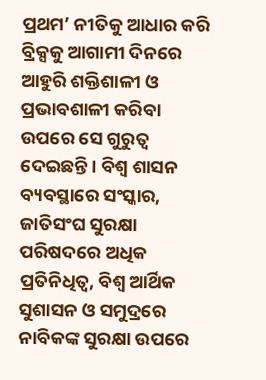ପ୍ରଥମ’ ନୀତିକୁ ଆଧାର କରି ବ୍ରିକ୍ସକୁ ଆଗାମୀ ଦିନରେ ଆହୁରି ଶକ୍ତିଶାଳୀ ଓ ପ୍ରଭାବଶାଳୀ କରିବା ଉପରେ ସେ ଗୁରୁତ୍ୱ ଦେଇଛନ୍ତି। ବିଶ୍ୱ ଶାସନ ବ୍ୟବସ୍ଥାରେ ସଂସ୍କାର, ଜାତିସଂଘ ସୁରକ୍ଷା ପରିଷଦରେ ଅଧିକ ପ୍ରତିନିଧିତ୍ୱ, ବିଶ୍ୱ ଆର୍ଥିକ ସୁଶାସନ ଓ ସମୁଦ୍ରରେ ନାବିକଙ୍କ ସୁରକ୍ଷା ଉପରେ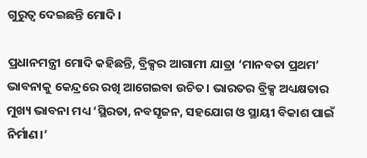ଗୁରୁତ୍ବ ଦେଇଛନ୍ତି ମୋଦି।

ପ୍ରଧାନମନ୍ତ୍ରୀ ମୋଦି କହିଛନ୍ତି, ବ୍ରିକ୍ସର ଆଗାମୀ ଯାତ୍ରା ‘ମାନବତା ପ୍ରଥମ’ ଭାବନାକୁ କେନ୍ଦ୍ରରେ ରଖି ଆଗେଇବା ଉଚିତ। ଭାରତର ବ୍ରିକ୍ସ ଅଧ୍ୟକ୍ଷତାର ମୁଖ୍ୟ ଭାବନା ମଧ୍ୟ ‘ସ୍ଥିରତା, ନବସୃଜନ, ସହଯୋଗ ଓ ସ୍ଥାୟୀ ବିକାଶ ପାଇଁ ନିର୍ମାଣ।’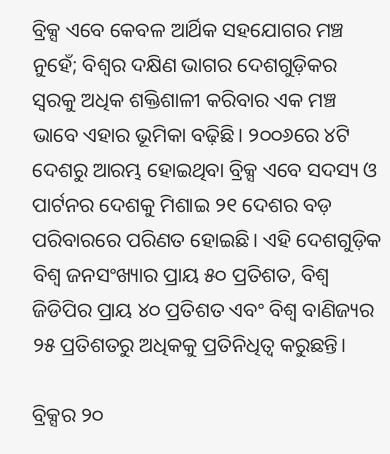ବ୍ରିକ୍ସ ଏବେ କେବଳ ଆର୍ଥିକ ସହଯୋଗର ମଞ୍ଚ ନୁହେଁ; ବିଶ୍ୱର ଦକ୍ଷିଣ ଭାଗର ଦେଶଗୁଡ଼ିକର ସ୍ୱରକୁ ଅଧିକ ଶକ୍ତିଶାଳୀ କରିବାର ଏକ ମଞ୍ଚ ଭାବେ ଏହାର ଭୂମିକା ବଢ଼ିଛି। ୨୦୦୬ରେ ୪ଟି ଦେଶରୁ ଆରମ୍ଭ ହୋଇଥିବା ବ୍ରିକ୍ସ ଏବେ ସଦସ୍ୟ ଓ ପାର୍ଟନର ଦେଶକୁ ମିଶାଇ ୨୧ ଦେଶର ବଡ଼ ପରିବାରରେ ପରିଣତ ହୋଇଛି। ଏହି ଦେଶଗୁଡ଼ିକ ବିଶ୍ୱ ଜନସଂଖ୍ୟାର ପ୍ରାୟ ୫୦ ପ୍ରତିଶତ, ବିଶ୍ୱ ଜିଡିପିର ପ୍ରାୟ ୪୦ ପ୍ରତିଶତ ଏବଂ ବିଶ୍ୱ ବାଣିଜ୍ୟର ୨୫ ପ୍ରତିଶତରୁ ଅଧିକକୁ ପ୍ରତିନିଧିତ୍ୱ କରୁଛନ୍ତି।

ବ୍ରିକ୍ସର ୨୦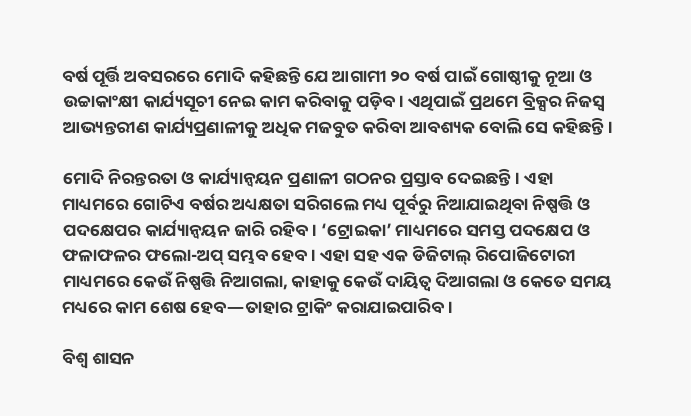ବର୍ଷ ପୂର୍ତ୍ତି ଅବସରରେ ମୋଦି କହିଛନ୍ତି ଯେ ଆଗାମୀ ୨୦ ବର୍ଷ ପାଇଁ ଗୋଷ୍ଠୀକୁ ନୂଆ ଓ ଉଚ୍ଚାକାଂକ୍ଷୀ କାର୍ଯ୍ୟସୂଚୀ ନେଇ କାମ କରିବାକୁ ପଡ଼ିବ। ଏଥିପାଇଁ ପ୍ରଥମେ ବ୍ରିକ୍ସର ନିଜସ୍ୱ ଆଭ୍ୟନ୍ତରୀଣ କାର୍ଯ୍ୟପ୍ରଣାଳୀକୁ ଅଧିକ ମଜବୁତ କରିବା ଆବଶ୍ୟକ ବୋଲି ସେ କହିଛନ୍ତି।

ମୋଦି ନିରନ୍ତରତା ଓ କାର୍ଯ୍ୟାନ୍ୱୟନ ପ୍ରଣାଳୀ ଗଠନର ପ୍ରସ୍ତାବ ଦେଇଛନ୍ତି। ଏହା ମାଧ୍ୟମରେ ଗୋଟିଏ ବର୍ଷର ଅଧ୍ୟକ୍ଷତା ସରିଗଲେ ମଧ୍ୟ ପୂର୍ବରୁ ନିଆଯାଇଥିବା ନିଷ୍ପତ୍ତି ଓ ପଦକ୍ଷେପର କାର୍ଯ୍ୟାନ୍ୱୟନ ଜାରି ରହିବ। ‘ଟ୍ରୋଇକା’ ମାଧ୍ୟମରେ ସମସ୍ତ ପଦକ୍ଷେପ ଓ ଫଳାଫଳର ଫଲୋ-ଅପ୍ ସମ୍ଭବ ହେବ। ଏହା ସହ ଏକ ଡିଜିଟାଲ୍ ରିପୋଜିଟୋରୀ ମାଧ୍ୟମରେ କେଉଁ ନିଷ୍ପତ୍ତି ନିଆଗଲା, କାହାକୁ କେଉଁ ଦାୟିତ୍ୱ ଦିଆଗଲା ଓ କେତେ ସମୟ ମଧ୍ୟରେ କାମ ଶେଷ ହେବ—ତାହାର ଟ୍ରାକିଂ କରାଯାଇପାରିବ।

ବିଶ୍ୱ ଶାସନ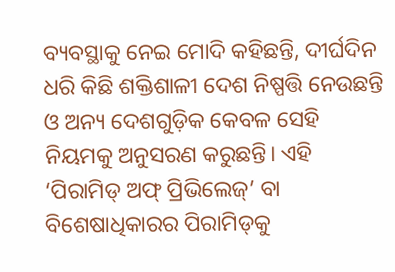ବ୍ୟବସ୍ଥାକୁ ନେଇ ମୋଦି କହିଛନ୍ତି, ଦୀର୍ଘଦିନ ଧରି କିଛି ଶକ୍ତିଶାଳୀ ଦେଶ ନିଷ୍ପତ୍ତି ନେଉଛନ୍ତି ଓ ଅନ୍ୟ ଦେଶଗୁଡ଼ିକ କେବଳ ସେହି ନିୟମକୁ ଅନୁସରଣ କରୁଛନ୍ତି। ଏହି ‘ପିରାମିଡ୍ ଅଫ୍ ପ୍ରିଭିଲେଜ୍’ ବା ବିଶେଷାଧିକାରର ପିରାମିଡ୍‌କୁ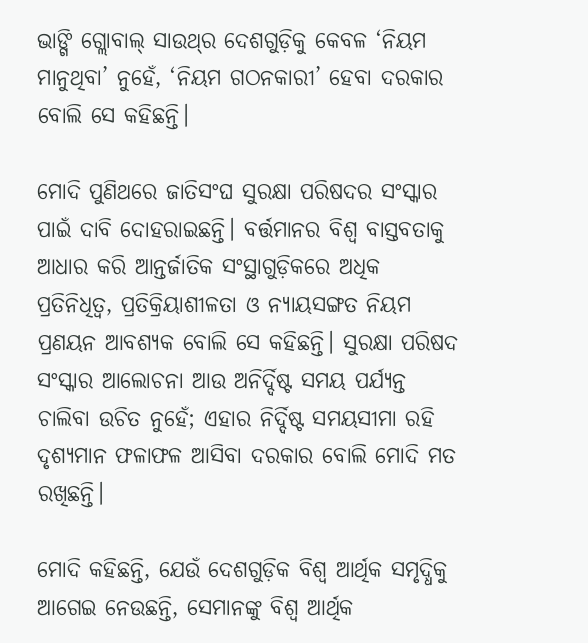ଭାଙ୍ଗି ଗ୍ଲୋବାଲ୍ ସାଉଥ୍‌ର ଦେଶଗୁଡ଼ିକୁ କେବଳ ‘ନିୟମ ମାନୁଥିବା’ ନୁହେଁ, ‘ନିୟମ ଗଠନକାରୀ’ ହେବା ଦରକାର ବୋଲି ସେ କହିଛନ୍ତି।

ମୋଦି ପୁଣିଥରେ ଜାତିସଂଘ ସୁରକ୍ଷା ପରିଷଦର ସଂସ୍କାର ପାଇଁ ଦାବି ଦୋହରାଇଛନ୍ତି। ବର୍ତ୍ତମାନର ବିଶ୍ୱ ବାସ୍ତବତାକୁ ଆଧାର କରି ଆନ୍ତର୍ଜାତିକ ସଂସ୍ଥାଗୁଡ଼ିକରେ ଅଧିକ ପ୍ରତିନିଧିତ୍ୱ, ପ୍ରତିକ୍ରିୟାଶୀଳତା ଓ ନ୍ୟାୟସଙ୍ଗତ ନିୟମ ପ୍ରଣୟନ ଆବଶ୍ୟକ ବୋଲି ସେ କହିଛନ୍ତି। ସୁରକ୍ଷା ପରିଷଦ ସଂସ୍କାର ଆଲୋଚନା ଆଉ ଅନିର୍ଦ୍ଦିଷ୍ଟ ସମୟ ପର୍ଯ୍ୟନ୍ତ ଚାଲିବା ଉଚିତ ନୁହେଁ; ଏହାର ନିର୍ଦ୍ଦିଷ୍ଟ ସମୟସୀମା ରହି ଦୃଶ୍ୟମାନ ଫଳାଫଳ ଆସିବା ଦରକାର ବୋଲି ମୋଦି ମତ ରଖିଛନ୍ତି।

ମୋଦି କହିଛନ୍ତି, ଯେଉଁ ଦେଶଗୁଡ଼ିକ ବିଶ୍ୱ ଆର୍ଥିକ ସମୃଦ୍ଧିକୁ ଆଗେଇ ନେଉଛନ୍ତି, ସେମାନଙ୍କୁ ବିଶ୍ୱ ଆର୍ଥିକ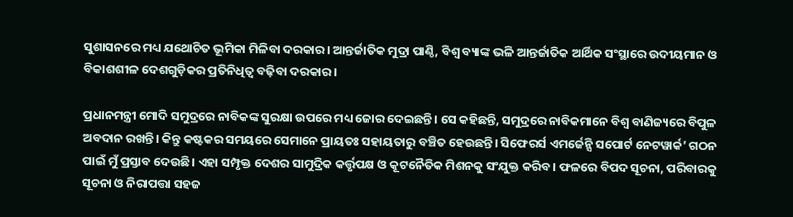ସୁଶାସନରେ ମଧ୍ୟ ଯଥୋଚିତ ଭୂମିକା ମିଳିବା ଦରକାର। ଆନ୍ତର୍ଜାତିକ ମୁଦ୍ରା ପାଣ୍ଠି, ବିଶ୍ୱ ବ୍ୟାଙ୍କ ଭଳି ଆନ୍ତର୍ଜାତିକ ଆର୍ଥିକ ସଂସ୍ଥାରେ ଉଦୀୟମାନ ଓ ବିକାଶଶୀଳ ଦେଶଗୁଡ଼ିକର ପ୍ରତିନିଧିତ୍ୱ ବଢ଼ିବା ଦରକାର।

ପ୍ରଧାନମନ୍ତ୍ରୀ ମୋଦି ସମୁଦ୍ରରେ ନାବିକଙ୍କ ସୁରକ୍ଷା ଉପରେ ମଧ୍ୟ ଜୋର ଦେଇଛନ୍ତି। ସେ କହିଛନ୍ତି, ସମୁଦ୍ରରେ ନାବିକମାନେ ବିଶ୍ୱ ବାଣିଜ୍ୟରେ ବିପୁଳ ଅବଦାନ ରଖନ୍ତି। କିନ୍ତୁ କଷ୍ଟକର ସମୟରେ ସେମାନେ ପ୍ରାୟତଃ ସହାୟତାରୁ ବଞ୍ଚିତ ହେଉଛନ୍ତି। ସିଫେରର୍ସ ଏମର୍ଜେନ୍ସି ସପୋର୍ଟ ନେଟୱାର୍କ’ ଗଠନ ପାଇଁ ମୁଁ ପ୍ରସ୍ତାବ ଦେଉଛି। ଏହା ସମ୍ପୃକ୍ତ ଦେଶର ସାମୁଦ୍ରିକ କର୍ତ୍ତୃପକ୍ଷ ଓ କୂଟନୈତିକ ମିଶନକୁ ସଂଯୁକ୍ତ କରିବ। ଫଳରେ ବିପଦ ସୂଚନା, ପରିବାରକୁ ସୂଚନା ଓ ନିରାପତ୍ତା ସହଜ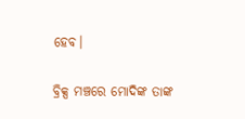ହେବ।

ବ୍ରିକ୍ସ ମଞ୍ଚରେ ମୋଦିଙ୍କ ତାଙ୍କ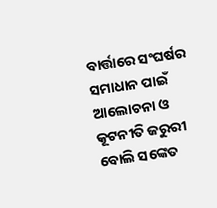ବାର୍ତ୍ତାରେ ସଂଘର୍ଷର ସମାଧାନ ପାଇଁ ଆଲୋଚନା ଓ କୂଟନୀତି ଜରୁରୀ ବୋଲି ସଙ୍କେତ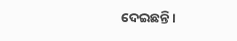ଦେଇଛନ୍ତି।